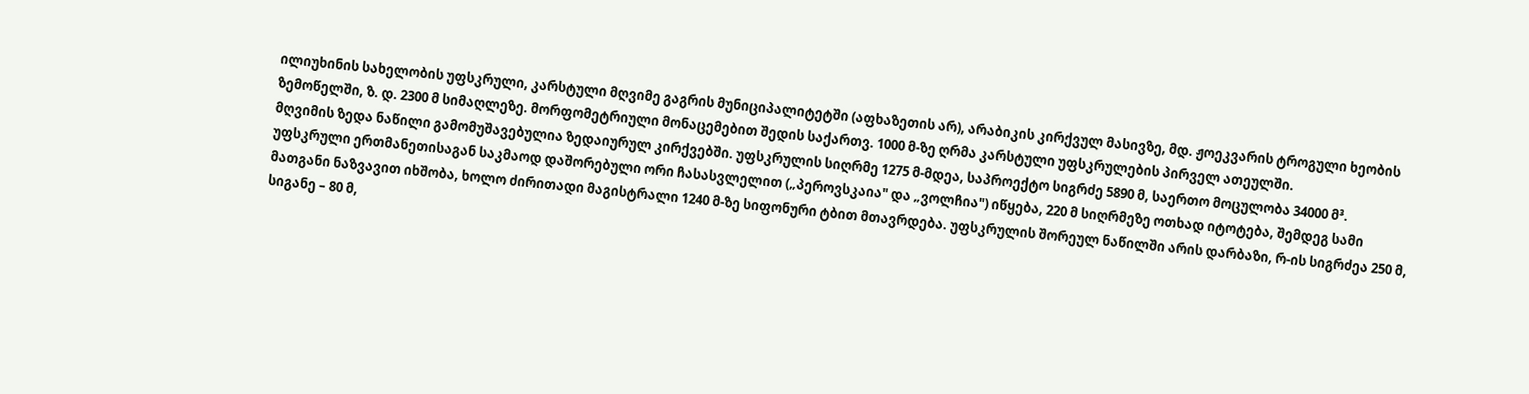ილიუხინის სახელობის უფსკრული, კარსტული მღვიმე გაგრის მუნიციპალიტეტში (აფხაზეთის არ), არაბიკის კირქვულ მასივზე, მდ. ჟოეკვარის ტროგული ხეობის ზემოწელში, ზ. დ. 2300 მ სიმაღლეზე. მორფომეტრიული მონაცემებით შედის საქართვ. 1000 მ-ზე ღრმა კარსტული უფსკრულების პირველ ათეულში.
მღვიმის ზედა ნაწილი გამომუშავებულია ზედაიურულ კირქვებში. უფსკრულის სიღრმე 1275 მ-მდეა, საპროექტო სიგრძე 5890 მ, საერთო მოცულობა 34000 მ³.
უფსკრული ერთმანეთისაგან საკმაოდ დაშორებული ორი ჩასასვლელით („პეროვსკაია" და „ვოლჩია") იწყება, 220 მ სიღრმეზე ოთხად იტოტება, შემდეგ სამი მათგანი ნაზვავით იხშობა, ხოლო ძირითადი მაგისტრალი 1240 მ-ზე სიფონური ტბით მთავრდება. უფსკრულის შორეულ ნაწილში არის დარბაზი, რ-ის სიგრძეა 250 მ, სიგანე – 80 მ,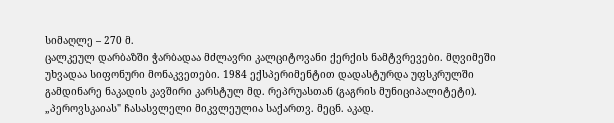სიმაღლე – 270 მ.
ცალკეულ დარბაზში ჭარბადაა მძლავრი კალციტოვანი ქერქის ნამტვრევები. მღვიმეში უხვადაა სიფონური მონაკვეთები. 1984 ექსპერიმენტით დადასტურდა უფსკრულში გამდინარე ნაკადის კავშირი კარსტულ მდ. რეპრუასთან (გაგრის მუნიციპალიტეტი).
„პეროვსკაიას" ჩასასვლელი მიკვლეულია საქართვ. მეცნ. აკად.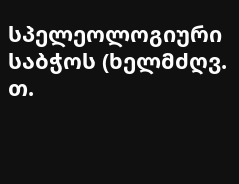სპელეოლოგიური საბჭოს (ხელმძღვ. თ.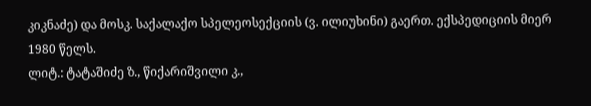კიკნაძე) და მოსკ. საქალაქო სპელეოსექციის (ვ. ილიუხინი) გაერთ. ექსპედიციის მიერ 1980 წელს.
ლიტ.: ტატაშიძე ზ., წიქარიშვილი კ.,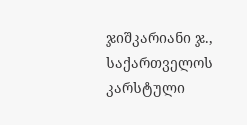ჯიშკარიანი ჯ., საქართველოს კარსტული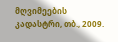მღვიმეების კადასტრი, თბ., 2009.